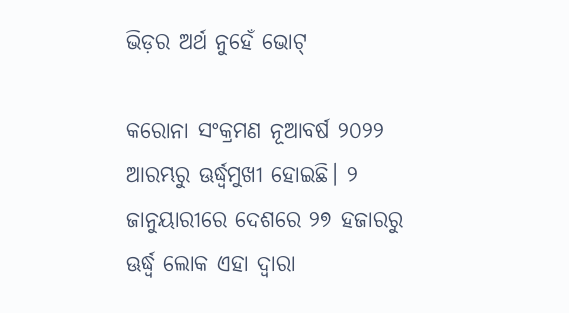ଭିଡ଼ର ଅର୍ଥ ନୁହେଁ ଭୋଟ୍‌

କରୋନା ସଂକ୍ରମଣ ନୂଆବର୍ଷ ୨୦୨୨ ଆରମ୍ଭରୁ ଊର୍ଦ୍ଧ୍ୱମୁଖୀ ହୋଇଛି। ୨ ଜାନୁୟାରୀରେ ଦେଶରେ ୨୭ ହଜାରରୁ ଊର୍ଦ୍ଧ୍ୱ ଲୋକ ଏହା ଦ୍ୱାରା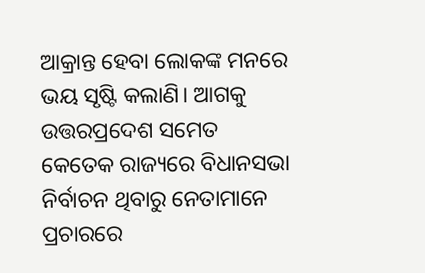ଆକ୍ରାନ୍ତ ହେବା ଲୋକଙ୍କ ମନରେ ଭୟ ସୃଷ୍ଟି କଲାଣି। ଆଗକୁ ଉତ୍ତରପ୍ରଦେଶ ସମେତ କେତେକ ରାଜ୍ୟରେ ବିଧାନସଭା ନିର୍ବାଚନ ଥିବାରୁ ନେତାମାନେ ପ୍ରଚାରରେ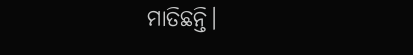ମାତିଛନ୍ତି।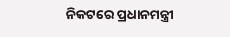ନିକଟରେ ପ୍ରଧାନମନ୍ତ୍ରୀ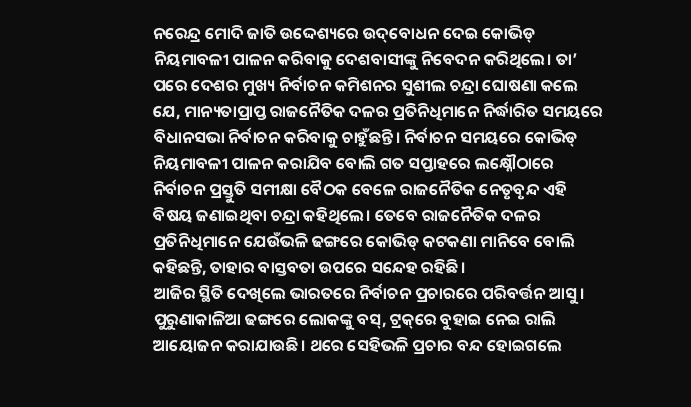ନରେନ୍ଦ୍ର ମୋଦି ଜାତି ଉଦ୍ଦେଶ୍ୟରେ ଉଦ୍‌ବୋଧନ ଦେଇ କୋଭିଡ୍‌ ନିୟମାବଳୀ ପାଳନ କରିବାକୁ ଦେଶବାସୀଙ୍କୁ ନିବେଦନ କରିଥିଲେ। ତା’ ପରେ ଦେଶର ମୁଖ୍ୟ ନିର୍ବାଚନ କମିଶନର ସୁଶୀଲ ଚନ୍ଦ୍ରା ଘୋଷଣା କଲେ ଯେ, ମାନ୍ୟତାପ୍ରାପ୍ତ ରାଜନୈତିକ ଦଳର ପ୍ରତିନିଧିମାନେ ନିର୍ଦ୍ଧାରିତ ସମୟରେ ବିଧାନସଭା ନିର୍ବାଚନ କରିବାକୁ ଚାହୁଁଛନ୍ତି। ନିର୍ବାଚନ ସମୟରେ କୋଭିଡ୍‌ ନିୟମାବଳୀ ପାଳନ କରାଯିବ ବୋଲି ଗତ ସପ୍ତାହରେ ଲକ୍ଷ୍ନୌଠାରେ ନିର୍ବାଚନ ପ୍ରସ୍ତୁତି ସମୀକ୍ଷା ବୈଠକ ବେଳେ ରାଜନୈତିକ ନେତୃବୃନ୍ଦ ଏହି ବିଷୟ ଜଣାଇଥିବା ଚନ୍ଦ୍ରା କହିଥିଲେ। ତେବେ ରାଜନୈତିକ ଦଳର ପ୍ରତିନିଧିମାନେ ଯେଉଁଭଳି ଢଙ୍ଗରେ କୋଭିଡ୍‌ କଟକଣା ମାନିବେ ବୋଲି କହିଛନ୍ତି, ତାହାର ବାସ୍ତବତା ଉପରେ ସନ୍ଦେହ ରହିଛି।
ଆଜିର ସ୍ଥିତି ଦେଖିଲେ ଭାରତରେ ନିର୍ବାଚନ ପ୍ରଚାରରେ ପରିବର୍ତ୍ତନ ଆସୁ। ପୁରୁଣାକାଳିଆ ଢଙ୍ଗରେ ଲୋକଙ୍କୁ ବସ୍‌, ଟ୍ରକ୍‌ରେ ବୁହାଇ ନେଇ ରାଲି ଆୟୋଜନ କରାଯାଉଛି। ଥରେ ସେହିଭଳି ପ୍ରଚାର ବନ୍ଦ ହୋଇଗଲେ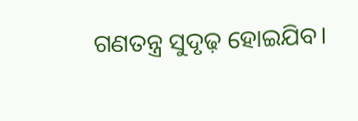ଗଣତନ୍ତ୍ର ସୁଦୃଢ଼ ହୋଇଯିବ।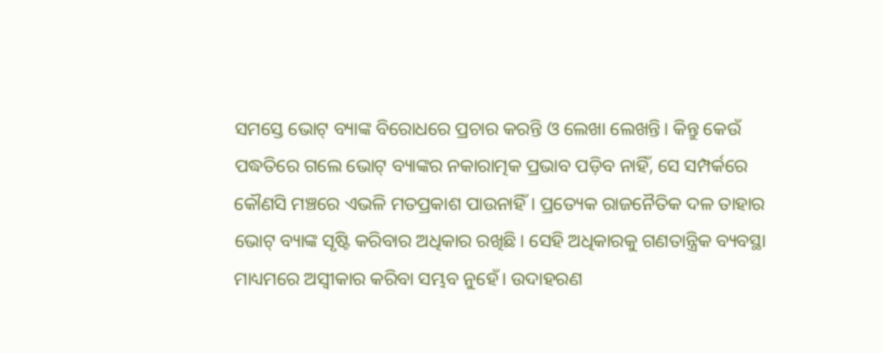ସମସ୍ତେ ଭୋଟ୍‌ ବ୍ୟାଙ୍କ ବିରୋଧରେ ପ୍ରଚାର କରନ୍ତି ଓ ଲେଖା ଲେଖନ୍ତି। କିନ୍ତୁ କେଉଁ ପଦ୍ଧତିରେ ଗଲେ ଭୋଟ୍‌ ବ୍ୟାଙ୍କର ନକାରାତ୍ମକ ପ୍ରଭାବ ପଡ଼ିବ ନାହିଁ, ସେ ସମ୍ପର୍କରେ କୌଣସି ମଞ୍ଚରେ ଏଭଳି ମତପ୍ରକାଶ ପାଉନାହିଁ। ପ୍ରତ୍ୟେକ ରାଜନୈତିକ ଦଳ ତାହାର ଭୋଟ୍‌ ବ୍ୟାଙ୍କ ସୃଷ୍ଟି କରିବାର ଅଧିକାର ରଖିଛି। ସେହି ଅଧିକାରକୁ ଗଣତାନ୍ତ୍ରିକ ବ୍ୟବସ୍ଥା ମାଧ୍ୟମରେ ଅସ୍ବୀକାର କରିବା ସମ୍ଭବ ନୁହେଁ। ଉଦାହରଣ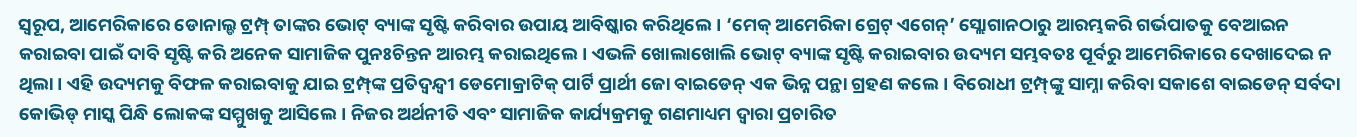ସ୍ବରୂପ, ଆମେରିକାରେ ଡୋନାଲ୍ଡ ଟ୍ରମ୍ପ୍‌ ତାଙ୍କର ଭୋଟ୍‌ ବ୍ୟାଙ୍କ ସୃଷ୍ଟି କରିବାର ଉପାୟ ଆବିଷ୍କାର କରିଥିଲେ। ‘ମେକ୍‌ ଆମେରିକା ଗ୍ରେଟ୍‌ ଏଗେନ୍‌’ ସ୍ଲୋଗାନଠାରୁ ଆରମ୍ଭକରି ଗର୍ଭପାତକୁ ବେଆଇନ କରାଇବା ପାଇଁ ଦାବି ସୃଷ୍ଟି କରି ଅନେକ ସାମାଜିକ ପୁନଃଚିନ୍ତନ ଆରମ୍ଭ କରାଇଥିଲେ। ଏଭଳି ଖୋଲାଖୋଲି ଭୋଟ୍‌ ବ୍ୟାଙ୍କ ସୃଷ୍ଟି କରାଇବାର ଉଦ୍ୟମ ସମ୍ଭବତଃ ପୂର୍ବରୁ ଆମେରିକାରେ ଦେଖାଦେଇ ନ ଥିଲା। ଏହି ଉଦ୍ୟମକୁ ବିଫଳ କରାଇବାକୁ ଯାଇ ଟ୍ରମ୍ପ୍‌ଙ୍କ ପ୍ରତିଦ୍ୱନ୍ଦ୍ୱୀ ଡେମୋକ୍ରାଟିକ୍‌ ପାର୍ଟି ପ୍ରାର୍ଥୀ ଜୋ ବାଇଡେନ୍‌ ଏକ ଭିନ୍ନ ପନ୍ଥା ଗ୍ରହଣ କଲେ। ବିରୋଧୀ ଟ୍ରମ୍ପ୍‌ଙ୍କୁ ସାମ୍ନା କରିବା ସକାଶେ ବାଇଡେନ୍‌ ସର୍ବଦା କୋଭିଡ୍‌ ମାସ୍କ ପିନ୍ଧି ଲୋକଙ୍କ ସମ୍ମୁଖକୁ ଆସିଲେ। ନିଜର ଅର୍ଥନୀତି ଏବଂ ସାମାଜିକ କାର୍ଯ୍ୟକ୍ରମକୁ ଗଣମାଧ୍ୟମ ଦ୍ୱାରା ପ୍ରଚାରିତ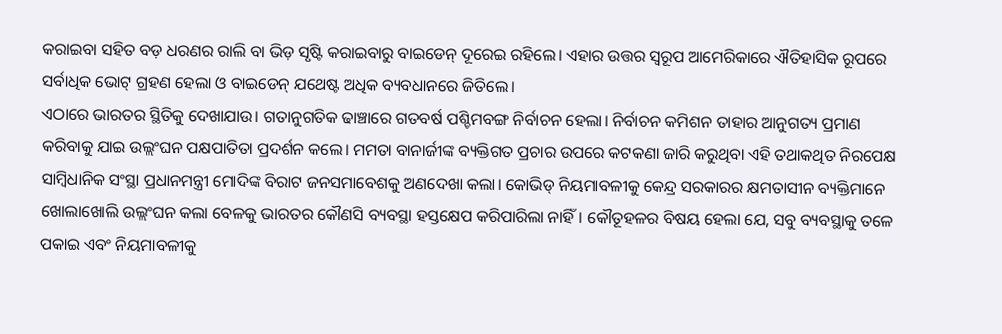କରାଇବା ସହିତ ବଡ଼ ଧରଣର ରାଲି ବା ଭିଡ଼ ସୃଷ୍ଟି କରାଇବାରୁ ବାଇଡେନ୍‌ ଦୂରେଇ ରହିଲେ। ଏହାର ଉତ୍ତର ସ୍ବରୂପ ଆମେରିକାରେ ଐତିହାସିକ ରୂପରେ ସର୍ବାଧିକ ଭୋଟ୍‌ ଗ୍ରହଣ ହେଲା ଓ ବାଇଡେନ୍‌ ଯଥେଷ୍ଟ ଅଧିକ ବ୍ୟବଧାନରେ ଜିତିଲେ।
ଏଠାରେ ଭାରତର ସ୍ଥିତିକୁ ଦେଖାଯାଉ। ଗତାନୁଗତିକ ଢାଞ୍ଚାରେ ଗତବର୍ଷ ପଶ୍ଚିମବଙ୍ଗ ନିର୍ବାଚନ ହେଲା। ନିର୍ବାଚନ କମିଶନ ତାହାର ଆନୁଗତ୍ୟ ପ୍ରମାଣ କରିବାକୁ ଯାଇ ଉଲ୍ଲଂଘନ ପକ୍ଷପାତିତା ପ୍ରଦର୍ଶନ କଲେ। ମମତା ବାନାର୍ଜୀଙ୍କ ବ୍ୟକ୍ତିଗତ ପ୍ରଚାର ଉପରେ କଟକଣା ଜାରି କରୁଥିବା ଏହି ତଥାକଥିତ ନିରପେକ୍ଷ ସାମ୍ବିଧାନିକ ସଂସ୍ଥା ପ୍ରଧାନମନ୍ତ୍ରୀ ମୋଦିଙ୍କ ବିରାଟ ଜନସମାବେଶକୁ ଅଣଦେଖା କଲା। କୋଭିଡ୍‌ ନିୟମାବଳୀକୁ କେନ୍ଦ୍ର ସରକାରର କ୍ଷମତାସୀନ ବ୍ୟକ୍ତିମାନେ ଖୋଲାଖୋଲି ଉଲ୍ଲଂଘନ କଲା ବେଳକୁ ଭାରତର କୌଣସି ବ୍ୟବସ୍ଥା ହସ୍ତକ୍ଷେପ କରିପାରିଲା ନାହିଁ। କୌତୂହଳର ବିଷୟ ହେଲା ଯେ, ସବୁ ବ୍ୟବସ୍ଥାକୁ ତଳେ ପକାଇ ଏବଂ ନିୟମାବଳୀକୁ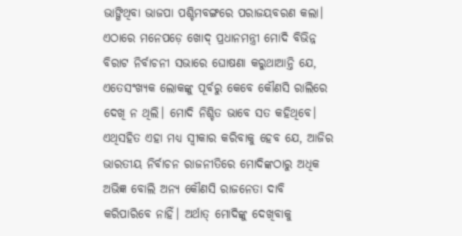ଭାଙ୍ଗିଥିବା ଭାଜପା ପଶ୍ଚିମବଙ୍ଗରେ ପରାଜୟବରଣ କଲା। ଏଠାରେ ମନେପଡ଼େ ଖୋଦ୍‌ ପ୍ରଧାନମନ୍ତ୍ରୀ ମୋଦି ବିଭିନ୍ନ ବିରାଟ ନିର୍ବାଚନୀ ସଭାରେ ଘୋଷଣା କରୁଥାଆନ୍ତି ଯେ, ଏତେସଂଖ୍ୟକ ଲୋକଙ୍କୁ ପୂର୍ବରୁ କେବେ କୌଣସି ରାଲିରେ ଦେଖି ନ ଥିଲି। ମୋଦି ନିଶ୍ଚିତ ଭାବେ ସତ କହିଥିବେ। ଏଥିସହିତ ଏହା ମଧ୍ୟ ସ୍ବୀକାର କରିବାକୁ ହେବ ଯେ, ଆଜିର ଭାରତୀୟ ନିର୍ବାଚନ ରାଜନୀତିରେ ମୋଦିଙ୍କଠାରୁ ଅଧିକ ଅଭିଜ୍ଞ ବୋଲି ଅନ୍ୟ କୌଣସି ରାଜନେତା ଦାବି କରିପାରିବେ ନାହିଁ। ଅର୍ଥାତ୍‌ ମୋଦିଙ୍କୁ ଦେଖିବାକୁ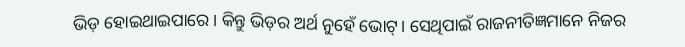ଭିଡ଼ ହୋଇଥାଇପାରେ। କିନ୍ତୁ ଭିଡ଼ର ଅର୍ଥ ନୁହେଁ ଭୋଟ୍‌। ସେଥିପାଇଁ ରାଜନୀତିଜ୍ଞମାନେ ନିଜର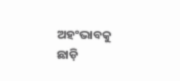ଅହଂଭାବକୁ ଛାଡ଼ି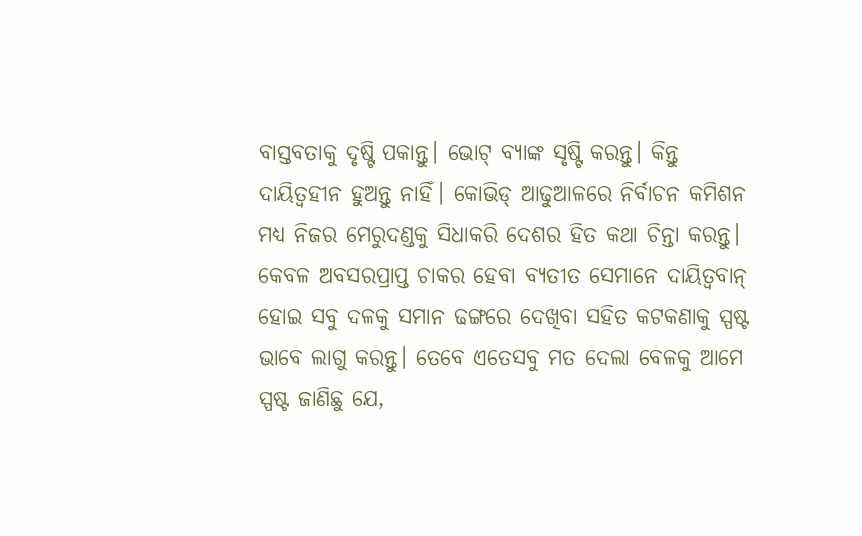ବାସ୍ତବତାକୁ ଦୃଷ୍ଟି ପକାନ୍ତୁ। ଭୋଟ୍‌ ବ୍ୟାଙ୍କ ସୃଷ୍ଟି କରନ୍ତୁ। କିନ୍ତୁ ଦାୟିତ୍ୱହୀନ ହୁଅନ୍ତୁ ନାହିଁ। କୋଭିଡ୍‌ ଆଢୁଆଳରେ ନିର୍ବାଚନ କମିଶନ ମଧ୍ୟ ନିଜର ମେରୁଦଣ୍ଡକୁ ସିଧାକରି ଦେଶର ହିତ କଥା ଚିନ୍ତା କରନ୍ତୁ। କେବଳ ଅବସରପ୍ରାପ୍ତ ଚାକର ହେବା ବ୍ୟତୀତ ସେମାନେ ଦାୟିତ୍ୱବାନ୍‌ ହୋଇ ସବୁ ଦଳକୁ ସମାନ ଢଙ୍ଗରେ ଦେଖିବା ସହିତ କଟକଣାକୁ ସ୍ପଷ୍ଟ ଭାବେ ଲାଗୁ କରନ୍ତୁ। ତେବେ ଏତେସବୁ ମତ ଦେଲା ବେଳକୁ ଆମେ ସ୍ପଷ୍ଟ ଜାଣିଛୁ ଯେ,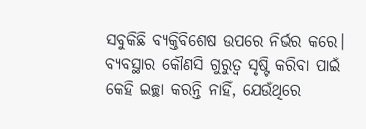ସବୁକିଛି ବ୍ୟକ୍ତିବିଶେଷ ଉପରେ ନିର୍ଭର କରେ। ବ୍ୟବସ୍ଥାର କୌଣସି ଗୁରୁତ୍ୱ ସୃଷ୍ଟି କରିବା ପାଇଁ କେହି ଇଚ୍ଛା କରନ୍ତି ନାହିଁ, ଯେଉଁଥିରେ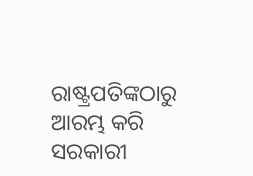ରାଷ୍ଟ୍ରପତିଙ୍କଠାରୁ ଆରମ୍ଭ କରି ସରକାରୀ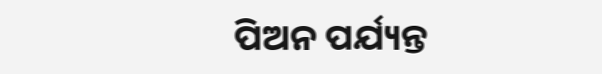ପିଅନ ପର୍ଯ୍ୟନ୍ତ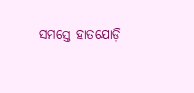ସମସ୍ତେ ହାତଯୋଡ଼ି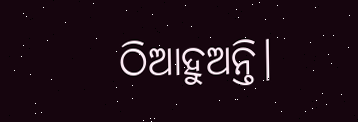ଠିଆହୁଅନ୍ତି।